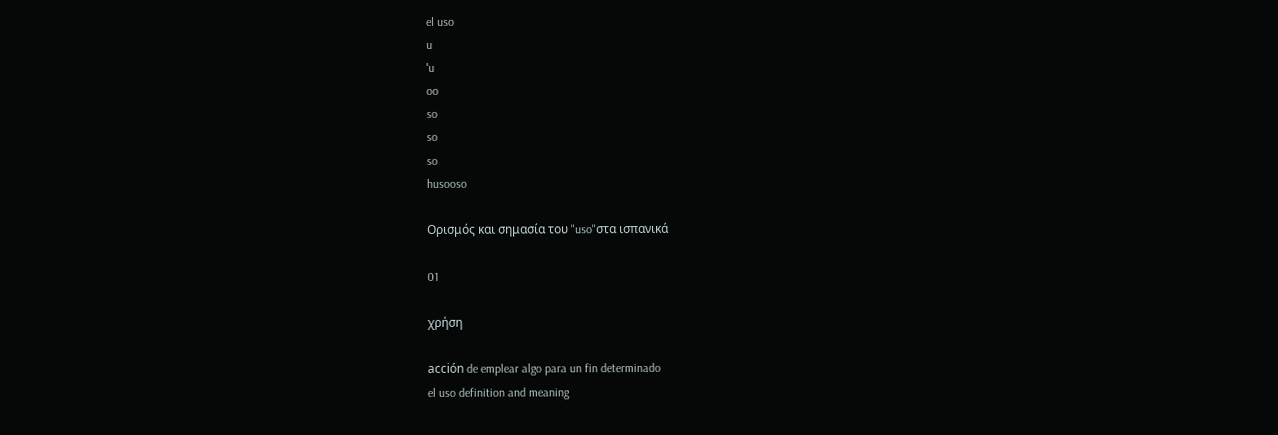el uso
u
ˈu
oo
so
so
so
husooso

Ορισμός και σημασία του "uso"στα ισπανικά

01

χρήση

acción de emplear algo para un fin determinado
el uso definition and meaning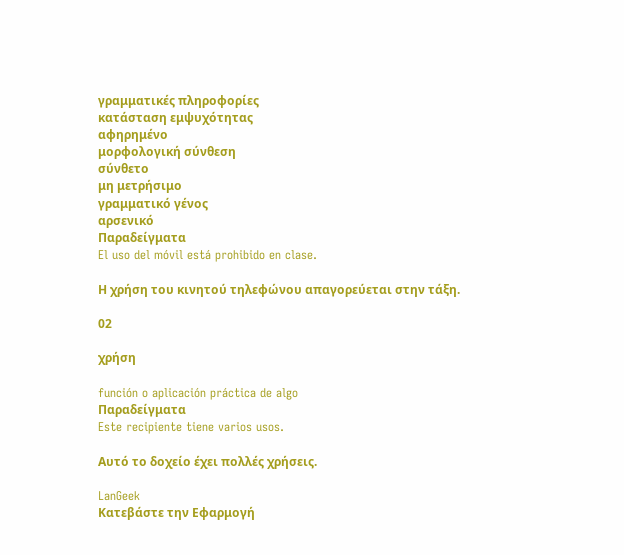γραμματικές πληροφορίες
κατάσταση εμψυχότητας
αφηρημένο
μορφολογική σύνθεση
σύνθετο
μη μετρήσιμο
γραμματικό γένος
αρσενικό
Παραδείγματα
El uso del móvil está prohibido en clase.

Η χρήση του κινητού τηλεφώνου απαγορεύεται στην τάξη.

02

χρήση

función o aplicación práctica de algo
Παραδείγματα
Este recipiente tiene varios usos.

Αυτό το δοχείο έχει πολλές χρήσεις.

LanGeek
Κατεβάστε την Εφαρμογή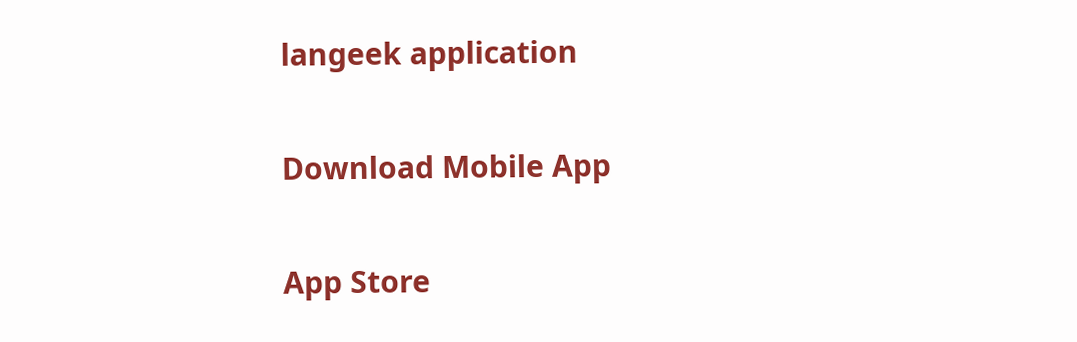langeek application

Download Mobile App

App Store